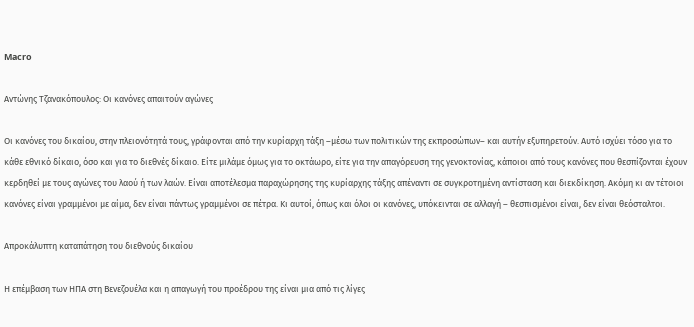Macro

Αντώνης Τζανακόπουλος: Οι κανόνες απαιτούν αγώνες

Οι κανόνες του δικαίου, στην πλειονότητά τους, γράφονται από την κυρίαρχη τάξη –μέσω των πολιτικών της εκπροσώπων– και αυτήν εξυπηρετούν. Αυτό ισχύει τόσο για το κάθε εθνικό δίκαιο, όσο και για το διεθνές δίκαιο. Είτε μιλάμε όμως για το οκτάωρο, είτε για την απαγόρευση της γενοκτονίας, κάποιοι από τους κανόνες που θεσπίζονται έχουν κερδηθεί με τους αγώνες του λαού ή των λαών. Είναι αποτέλεσμα παραχώρησης της κυρίαρχης τάξης απέναντι σε συγκροτημένη αντίσταση και διεκδίκηση. Ακόμη κι αν τέτοιοι κανόνες είναι γραμμένοι με αίμα, δεν είναι πάντως γραμμένοι σε πέτρα. Κι αυτοί, όπως και όλοι οι κανόνες, υπόκεινται σε αλλαγή – θεσπισμένοι είναι, δεν είναι θεόσταλτοι.

Απροκάλυπτη καταπάτηση του διεθνούς δικαίου

Η επέμβαση των ΗΠΑ στη Βενεζουέλα και η απαγωγή του προέδρου της είναι μια από τις λίγες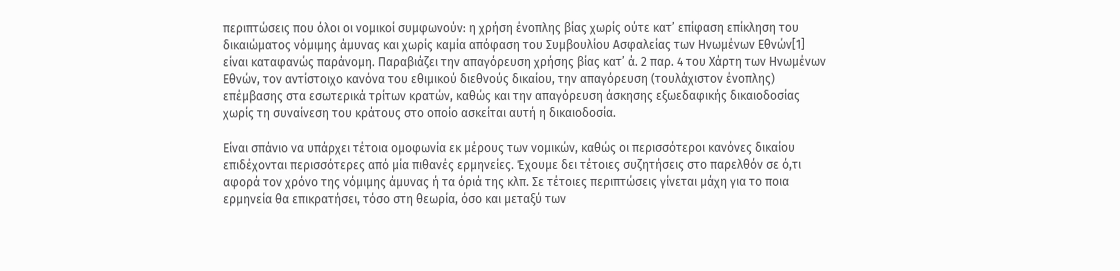περιπτώσεις που όλοι οι νομικοί συμφωνούν: η χρήση ένοπλης βίας χωρίς ούτε κατ’ επίφαση επίκληση του δικαιώματος νόμιμης άμυνας και χωρίς καμία απόφαση του Συμβουλίου Ασφαλείας των Ηνωμένων Εθνών[1] είναι καταφανώς παράνομη. Παραβιάζει την απαγόρευση χρήσης βίας κατ’ ά. 2 παρ. 4 του Χάρτη των Ηνωμένων Εθνών, τον αντίστοιχο κανόνα του εθιμικού διεθνούς δικαίου, την απαγόρευση (τουλάχιστον ένοπλης) επέμβασης στα εσωτερικά τρίτων κρατών, καθώς και την απαγόρευση άσκησης εξωεδαφικής δικαιοδοσίας χωρίς τη συναίνεση του κράτους στο οποίο ασκείται αυτή η δικαιοδοσία.

Είναι σπάνιο να υπάρχει τέτοια ομοφωνία εκ μέρους των νομικών, καθώς οι περισσότεροι κανόνες δικαίου επιδέχονται περισσότερες από μία πιθανές ερμηνείες. Έχουμε δει τέτοιες συζητήσεις στο παρελθόν σε ό,τι αφορά τον χρόνο της νόμιμης άμυνας ή τα όριά της κλπ. Σε τέτοιες περιπτώσεις γίνεται μάχη για το ποια ερμηνεία θα επικρατήσει, τόσο στη θεωρία, όσο και μεταξύ των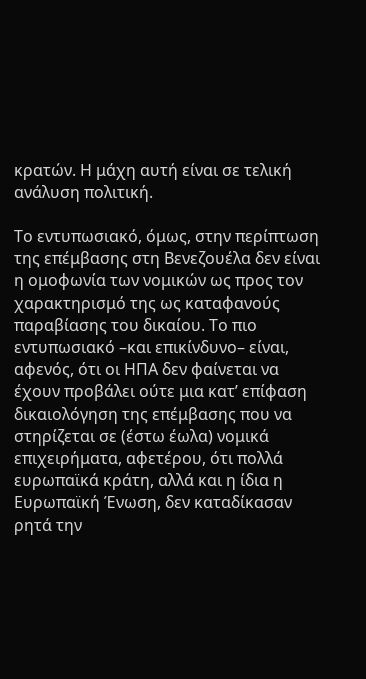κρατών. Η μάχη αυτή είναι σε τελική ανάλυση πολιτική.

Το εντυπωσιακό, όμως, στην περίπτωση της επέμβασης στη Βενεζουέλα δεν είναι η ομοφωνία των νομικών ως προς τον χαρακτηρισμό της ως καταφανούς παραβίασης του δικαίου. Το πιο εντυπωσιακό –και επικίνδυνο– είναι, αφενός, ότι οι ΗΠΑ δεν φαίνεται να έχουν προβάλει ούτε μια κατ’ επίφαση δικαιολόγηση της επέμβασης που να στηρίζεται σε (έστω έωλα) νομικά επιχειρήματα, αφετέρου, ότι πολλά ευρωπαϊκά κράτη, αλλά και η ίδια η Ευρωπαϊκή Ένωση, δεν καταδίκασαν ρητά την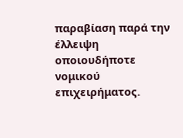παραβίαση παρά την έλλειψη οποιουδήποτε νομικού επιχειρήματος.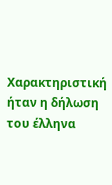Χαρακτηριστική ήταν η δήλωση του έλληνα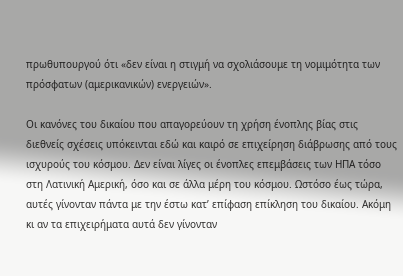πρωθυπουργού ότι «δεν είναι η στιγμή να σχολιάσουμε τη νομιμότητα των πρόσφατων (αμερικανικών) ενεργειών».

Οι κανόνες του δικαίου που απαγορεύουν τη χρήση ένοπλης βίας στις διεθνείς σχέσεις υπόκεινται εδώ και καιρό σε επιχείρηση διάβρωσης από τους ισχυρούς του κόσμου. Δεν είναι λίγες οι ένοπλες επεμβάσεις των ΗΠΑ τόσο στη Λατινική Αμερική, όσο και σε άλλα μέρη του κόσμου. Ωστόσο έως τώρα, αυτές γίνονταν πάντα με την έστω κατ’ επίφαση επίκληση του δικαίου. Ακόμη κι αν τα επιχειρήματα αυτά δεν γίνονταν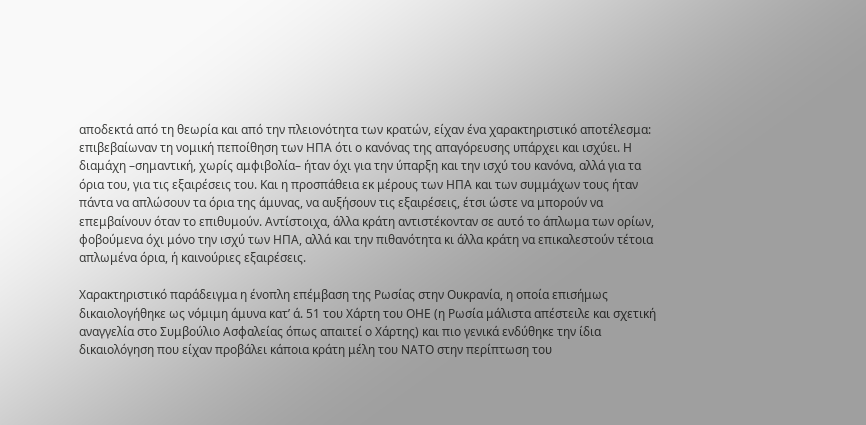αποδεκτά από τη θεωρία και από την πλειονότητα των κρατών, είχαν ένα χαρακτηριστικό αποτέλεσμα: επιβεβαίωναν τη νομική πεποίθηση των ΗΠΑ ότι ο κανόνας της απαγόρευσης υπάρχει και ισχύει. Η διαμάχη –σημαντική, χωρίς αμφιβολία– ήταν όχι για την ύπαρξη και την ισχύ του κανόνα, αλλά για τα όρια του, για τις εξαιρέσεις του. Και η προσπάθεια εκ μέρους των ΗΠΑ και των συμμάχων τους ήταν πάντα να απλώσουν τα όρια της άμυνας, να αυξήσουν τις εξαιρέσεις, έτσι ώστε να μπορούν να επεμβαίνουν όταν το επιθυμούν. Αντίστοιχα, άλλα κράτη αντιστέκονταν σε αυτό το άπλωμα των ορίων, φοβούμενα όχι μόνο την ισχύ των ΗΠΑ, αλλά και την πιθανότητα κι άλλα κράτη να επικαλεστούν τέτοια απλωμένα όρια, ή καινούριες εξαιρέσεις.

Χαρακτηριστικό παράδειγμα η ένοπλη επέμβαση της Ρωσίας στην Ουκρανία, η οποία επισήμως δικαιολογήθηκε ως νόμιμη άμυνα κατ’ ά. 51 του Χάρτη του ΟΗΕ (η Ρωσία μάλιστα απέστειλε και σχετική αναγγελία στο Συμβούλιο Ασφαλείας όπως απαιτεί ο Χάρτης) και πιο γενικά ενδύθηκε την ίδια δικαιολόγηση που είχαν προβάλει κάποια κράτη μέλη του ΝΑΤΟ στην περίπτωση του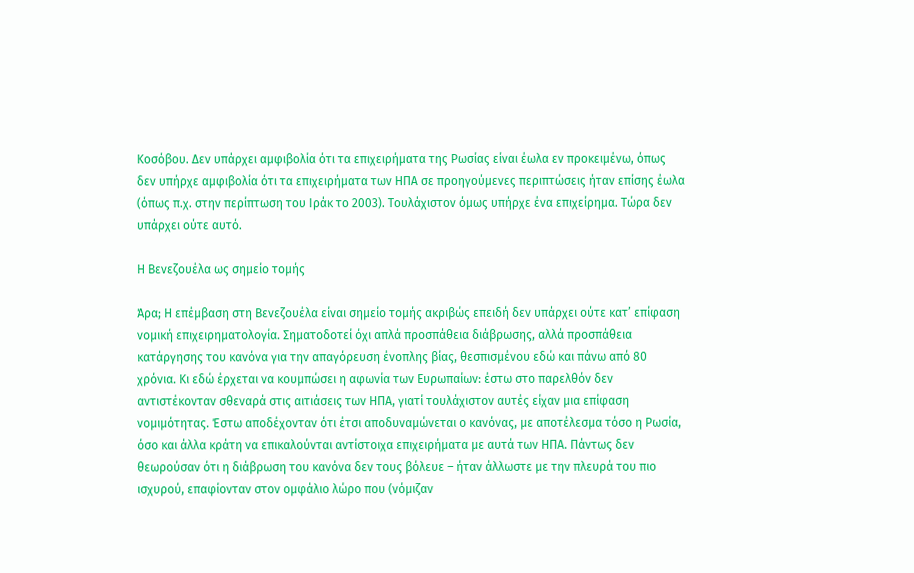Κοσόβου. Δεν υπάρχει αμφιβολία ότι τα επιχειρήματα της Ρωσίας είναι έωλα εν προκειμένω, όπως δεν υπήρχε αμφιβολία ότι τα επιχειρήματα των ΗΠΑ σε προηγούμενες περιπτώσεις ήταν επίσης έωλα (όπως π.χ. στην περίπτωση του Ιράκ το 2003). Τουλάχιστον όμως υπήρχε ένα επιχείρημα. Τώρα δεν υπάρχει ούτε αυτό.

Η Βενεζουέλα ως σημείο τομής

Άρα; Η επέμβαση στη Βενεζουέλα είναι σημείο τομής ακριβώς επειδή δεν υπάρχει ούτε κατ’ επίφαση νομική επιχειρηματολογία. Σηματοδοτεί όχι απλά προσπάθεια διάβρωσης, αλλά προσπάθεια κατάργησης του κανόνα για την απαγόρευση ένοπλης βίας, θεσπισμένου εδώ και πάνω από 80 χρόνια. Κι εδώ έρχεται να κουμπώσει η αφωνία των Ευρωπαίων: έστω στο παρελθόν δεν αντιστέκονταν σθεναρά στις αιτιάσεις των ΗΠΑ, γιατί τουλάχιστον αυτές είχαν μια επίφαση νομιμότητας. Έστω αποδέχονταν ότι έτσι αποδυναμώνεται ο κανόνας, με αποτέλεσμα τόσο η Ρωσία, όσο και άλλα κράτη να επικαλούνται αντίστοιχα επιχειρήματα με αυτά των ΗΠΑ. Πάντως δεν θεωρούσαν ότι η διάβρωση του κανόνα δεν τους βόλευε – ήταν άλλωστε με την πλευρά του πιο ισχυρού, επαφίονταν στον ομφάλιο λώρο που (νόμιζαν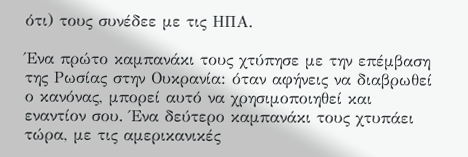ότι) τους συνέδεε με τις ΗΠΑ.

Ένα πρώτο καμπανάκι τους χτύπησε με την επέμβαση της Ρωσίας στην Ουκρανία: όταν αφήνεις να διαβρωθεί ο κανόνας, μπορεί αυτό να χρησιμοποιηθεί και εναντίον σου. Ένα δεύτερο καμπανάκι τους χτυπάει τώρα, με τις αμερικανικές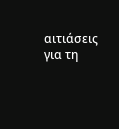αιτιάσεις για τη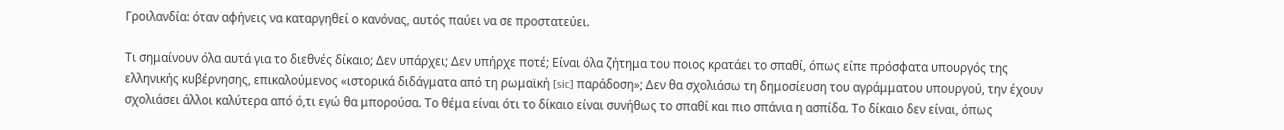Γροιλανδία: όταν αφήνεις να καταργηθεί ο κανόνας, αυτός παύει να σε προστατεύει.

Τι σημαίνουν όλα αυτά για το διεθνές δίκαιο; Δεν υπάρχει; Δεν υπήρχε ποτέ; Είναι όλα ζήτημα του ποιος κρατάει το σπαθί, όπως είπε πρόσφατα υπουργός της ελληνικής κυβέρνησης, επικαλούμενος «ιστορικά διδάγματα από τη ρωμαϊκή [sic] παράδοση»; Δεν θα σχολιάσω τη δημοσίευση του αγράμματου υπουργού, την έχουν σχολιάσει άλλοι καλύτερα από ό,τι εγώ θα μπορούσα. Το θέμα είναι ότι το δίκαιο είναι συνήθως το σπαθί και πιο σπάνια η ασπίδα. Το δίκαιο δεν είναι, όπως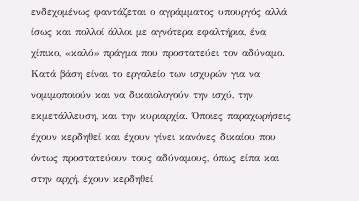ενδεχομένως φαντάζεται ο αγράμματος υπουργός αλλά ίσως και πολλοί άλλοι με αγνότερα εφαλτήρια, ένα χίπικο, «καλό» πράγμα που προστατεύει τον αδύναμο. Κατά βάση είναι το εργαλείο των ισχυρών για να νομιμοποιούν και να δικαιολογούν την ισχύ, την εκμετάλλευση, και την κυριαρχία. Όποιες παραχωρήσεις έχουν κερδηθεί και έχουν γίνει κανόνες δικαίου που όντως προστατεύουν τους αδύναμους, όπως είπα και στην αρχή, έχουν κερδηθεί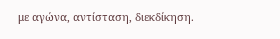με αγώνα, αντίσταση, διεκδίκηση.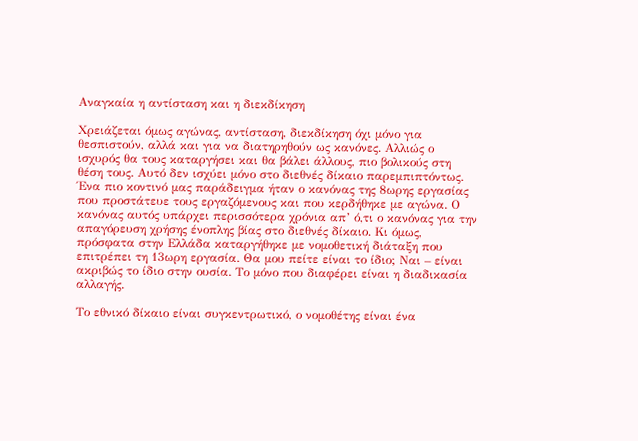Αναγκαία η αντίσταση και η διεκδίκηση

Χρειάζεται όμως αγώνας, αντίσταση, διεκδίκηση όχι μόνο για θεσπιστούν, αλλά και για να διατηρηθούν ως κανόνες. Αλλιώς ο ισχυρός θα τους καταργήσει και θα βάλει άλλους, πιο βολικούς στη θέση τους. Αυτό δεν ισχύει μόνο στο διεθνές δίκαιο παρεμπιπτόντως. Ένα πιο κοντινό μας παράδειγμα ήταν ο κανόνας της 8ωρης εργασίας που προστάτευε τους εργαζόμενους και που κερδήθηκε με αγώνα. Ο κανόνας αυτός υπάρχει περισσότερα χρόνια απ’ ό,τι ο κανόνας για την απαγόρευση χρήσης ένοπλης βίας στο διεθνές δίκαιο. Κι όμως, πρόσφατα στην Ελλάδα καταργήθηκε με νομοθετική διάταξη που επιτρέπει τη 13ωρη εργασία. Θα μου πείτε είναι το ίδιο; Ναι – είναι ακριβώς το ίδιο στην ουσία. Το μόνο που διαφέρει είναι η διαδικασία αλλαγής.

Το εθνικό δίκαιο είναι συγκεντρωτικό, ο νομοθέτης είναι ένα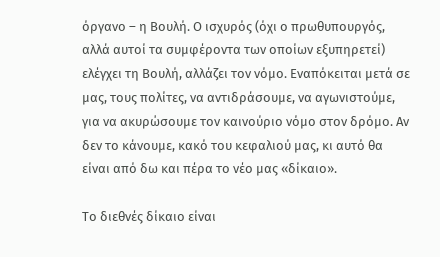όργανο – η Βουλή. Ο ισχυρός (όχι ο πρωθυπουργός, αλλά αυτοί τα συμφέροντα των οποίων εξυπηρετεί) ελέγχει τη Βουλή, αλλάζει τον νόμο. Εναπόκειται μετά σε μας, τους πολίτες, να αντιδράσουμε, να αγωνιστούμε, για να ακυρώσουμε τον καινούριο νόμο στον δρόμο. Αν δεν το κάνουμε, κακό του κεφαλιού μας, κι αυτό θα είναι από δω και πέρα το νέο μας «δίκαιο».

Το διεθνές δίκαιο είναι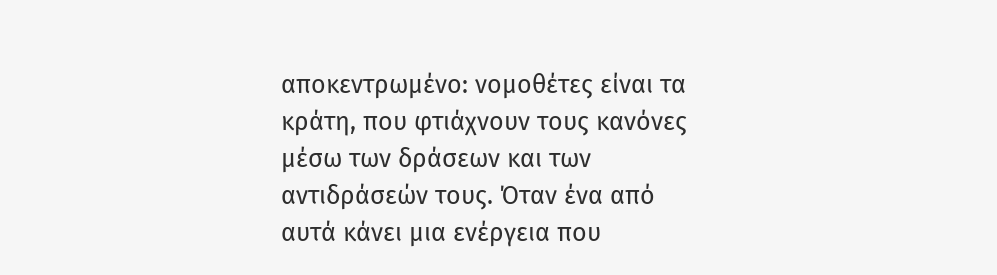αποκεντρωμένο: νομοθέτες είναι τα κράτη, που φτιάχνουν τους κανόνες μέσω των δράσεων και των αντιδράσεών τους. Όταν ένα από αυτά κάνει μια ενέργεια που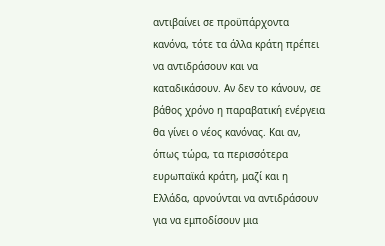αντιβαίνει σε προϋπάρχοντα κανόνα, τότε τα άλλα κράτη πρέπει να αντιδράσουν και να καταδικάσουν. Αν δεν το κάνουν, σε βάθος χρόνο η παραβατική ενέργεια θα γίνει ο νέος κανόνας. Και αν, όπως τώρα, τα περισσότερα ευρωπαϊκά κράτη, μαζί και η Ελλάδα, αρνούνται να αντιδράσουν για να εμποδίσουν μια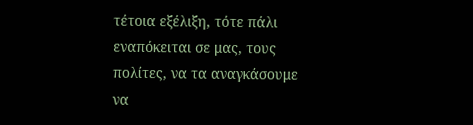τέτοια εξέλιξη, τότε πάλι εναπόκειται σε μας, τους πολίτες, να τα αναγκάσουμε να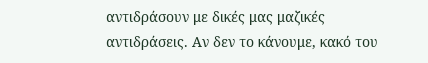αντιδράσουν με δικές μας μαζικές αντιδράσεις. Αν δεν το κάνουμε, κακό του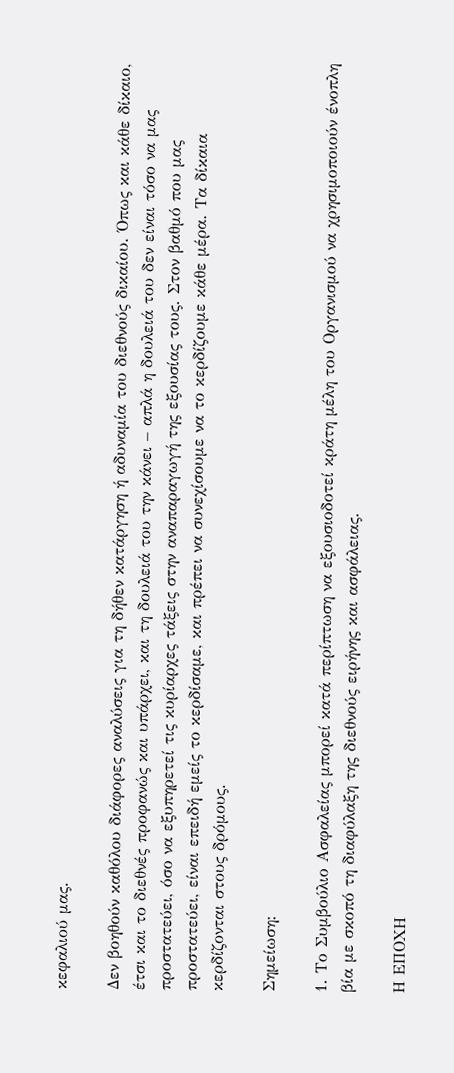κεφαλιού μας.

Δεν βοηθούν καθόλου διάφορες αναλύσεις για τη δήθεν κατάργηση ή αδυναμία του διεθνούς δικαίου. Όπως και κάθε δίκαιο, έτσι και το διεθνές προφανώς και υπάρχει, και τη δουλειά του την κάνει – απλά η δουλειά του δεν είναι τόσο να μας προστατεύει, όσο να εξυπηρετεί τις κυρίαρχες τάξεις στην αναπαραγωγή της εξουσίας τους. Στον βαθμό που μας προστατεύει, είναι επειδή εμείς το κερδίσαμε, και πρέπει να συνεχίσουμε να το κερδίζουμε κάθε μέρα. Τα δίκαια κερδίζονται στους δρόμους.

Σημείωση:

1. Το Συμβούλιο Ασφαλείας μπορεί κατά περίπτωση να εξουσιοδοτεί κράτη μέλη του Οργανισμού να χρησιμοποιούν ένοπλη βία με σκοπό τη διαφύλαξη της διεθνούς ειρήνης και ασφάλειας.

Η ΕΠΟΧΗ